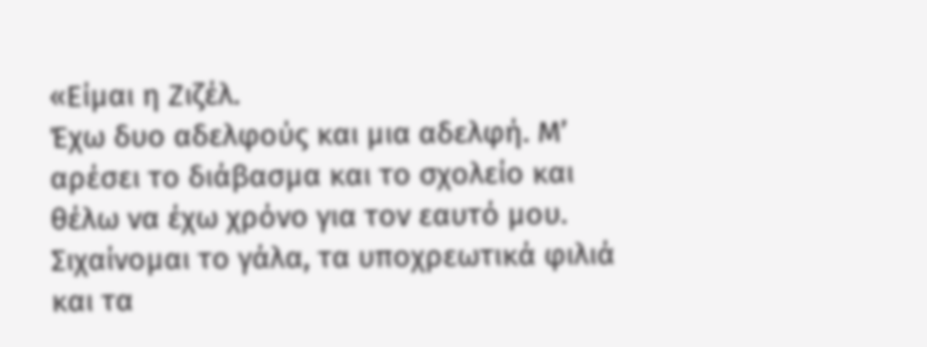«Είμαι η Ζιζέλ.
Έχω δυο αδελφούς και μια αδελφή. Μ’ αρέσει το διάβασμα και το σχολείο και θέλω να έχω χρόνο για τον εαυτό μου. Σιχαίνομαι το γάλα, τα υποχρεωτικά φιλιά και τα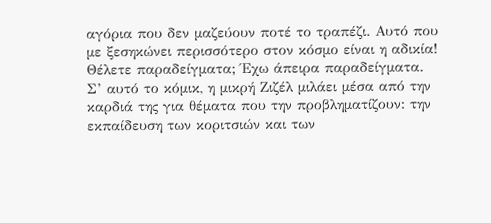αγόρια που δεν μαζεύουν ποτέ το τραπέζι. Αυτό που με ξεσηκώνει περισσότερο στον κόσμο είναι η αδικία! Θέλετε παραδείγματα; Έχω άπειρα παραδείγματα.
Σ’ αυτό το κόμικ, η μικρή Ζιζέλ μιλάει μέσα από την καρδιά της για θέματα που την προβληματίζουν: την εκπαίδευση των κοριτσιών και των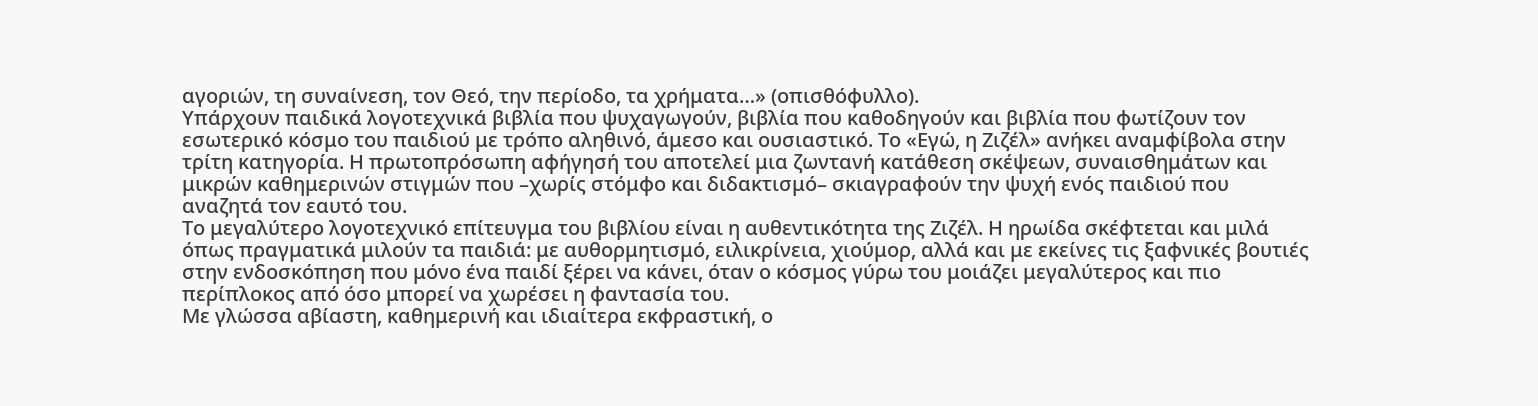αγοριών, τη συναίνεση, τον Θεό, την περίοδο, τα χρήματα…» (οπισθόφυλλο).
Υπάρχουν παιδικά λογοτεχνικά βιβλία που ψυχαγωγούν, βιβλία που καθοδηγούν και βιβλία που φωτίζουν τον εσωτερικό κόσμο του παιδιού με τρόπο αληθινό, άμεσο και ουσιαστικό. Το «Εγώ, η Ζιζέλ» ανήκει αναμφίβολα στην τρίτη κατηγορία. Η πρωτοπρόσωπη αφήγησή του αποτελεί μια ζωντανή κατάθεση σκέψεων, συναισθημάτων και μικρών καθημερινών στιγμών που –χωρίς στόμφο και διδακτισμό– σκιαγραφούν την ψυχή ενός παιδιού που αναζητά τον εαυτό του.
Το μεγαλύτερο λογοτεχνικό επίτευγμα του βιβλίου είναι η αυθεντικότητα της Ζιζέλ. Η ηρωίδα σκέφτεται και μιλά όπως πραγματικά μιλούν τα παιδιά: με αυθορμητισμό, ειλικρίνεια, χιούμορ, αλλά και με εκείνες τις ξαφνικές βουτιές στην ενδοσκόπηση που μόνο ένα παιδί ξέρει να κάνει, όταν ο κόσμος γύρω του μοιάζει μεγαλύτερος και πιο περίπλοκος από όσο μπορεί να χωρέσει η φαντασία του.
Με γλώσσα αβίαστη, καθημερινή και ιδιαίτερα εκφραστική, ο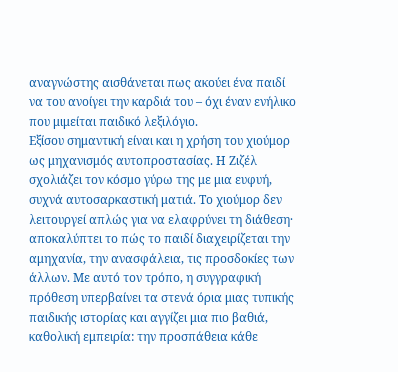αναγνώστης αισθάνεται πως ακούει ένα παιδί να του ανοίγει την καρδιά του – όχι έναν ενήλικο που μιμείται παιδικό λεξιλόγιο.
Εξίσου σημαντική είναι και η χρήση του χιούμορ ως μηχανισμός αυτοπροστασίας. Η Ζιζέλ σχολιάζει τον κόσμο γύρω της με μια ευφυή, συχνά αυτοσαρκαστική ματιά. Το χιούμορ δεν λειτουργεί απλώς για να ελαφρύνει τη διάθεση· αποκαλύπτει το πώς το παιδί διαχειρίζεται την αμηχανία, την ανασφάλεια, τις προσδοκίες των άλλων. Με αυτό τον τρόπο, η συγγραφική πρόθεση υπερβαίνει τα στενά όρια μιας τυπικής παιδικής ιστορίας και αγγίζει μια πιο βαθιά, καθολική εμπειρία: την προσπάθεια κάθε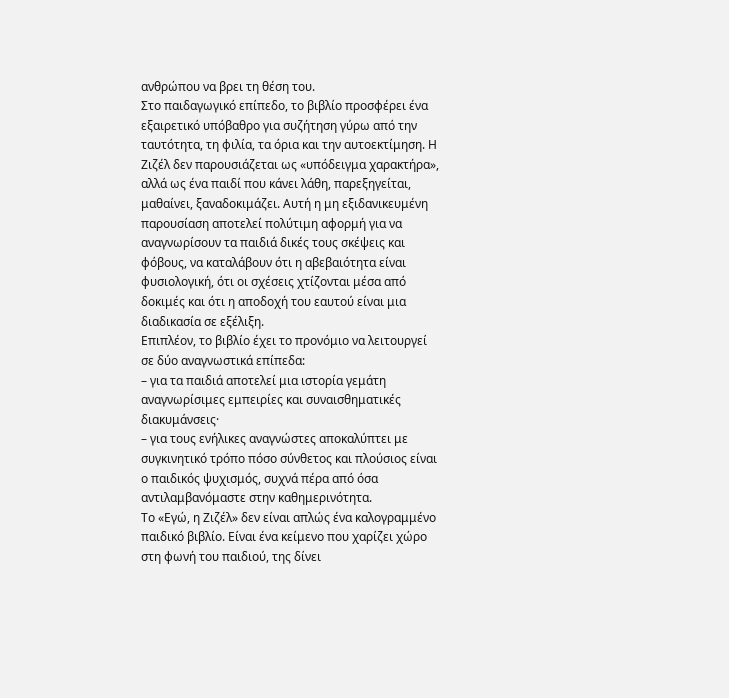ανθρώπου να βρει τη θέση του.
Στο παιδαγωγικό επίπεδο, το βιβλίο προσφέρει ένα εξαιρετικό υπόβαθρο για συζήτηση γύρω από την ταυτότητα, τη φιλία, τα όρια και την αυτοεκτίμηση. Η Ζιζέλ δεν παρουσιάζεται ως «υπόδειγμα χαρακτήρα», αλλά ως ένα παιδί που κάνει λάθη, παρεξηγείται, μαθαίνει, ξαναδοκιμάζει. Αυτή η μη εξιδανικευμένη παρουσίαση αποτελεί πολύτιμη αφορμή για να αναγνωρίσουν τα παιδιά δικές τους σκέψεις και φόβους, να καταλάβουν ότι η αβεβαιότητα είναι φυσιολογική, ότι οι σχέσεις χτίζονται μέσα από δοκιμές και ότι η αποδοχή του εαυτού είναι μια διαδικασία σε εξέλιξη.
Επιπλέον, το βιβλίο έχει το προνόμιο να λειτουργεί σε δύο αναγνωστικά επίπεδα:
– για τα παιδιά αποτελεί μια ιστορία γεμάτη αναγνωρίσιμες εμπειρίες και συναισθηματικές διακυμάνσεις·
– για τους ενήλικες αναγνώστες αποκαλύπτει με συγκινητικό τρόπο πόσο σύνθετος και πλούσιος είναι ο παιδικός ψυχισμός, συχνά πέρα από όσα αντιλαμβανόμαστε στην καθημερινότητα.
Το «Εγώ, η Ζιζέλ» δεν είναι απλώς ένα καλογραμμένο παιδικό βιβλίο. Είναι ένα κείμενο που χαρίζει χώρο στη φωνή του παιδιού, της δίνει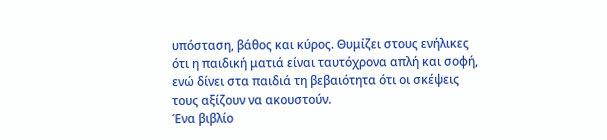υπόσταση, βάθος και κύρος. Θυμίζει στους ενήλικες ότι η παιδική ματιά είναι ταυτόχρονα απλή και σοφή, ενώ δίνει στα παιδιά τη βεβαιότητα ότι οι σκέψεις τους αξίζουν να ακουστούν.
Ένα βιβλίο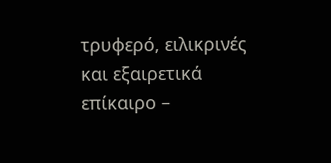τρυφερό, ειλικρινές και εξαιρετικά επίκαιρο –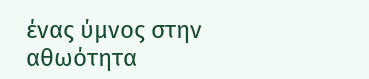ένας ύμνος στην αθωότητα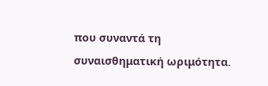που συναντά τη συναισθηματική ωριμότητα.